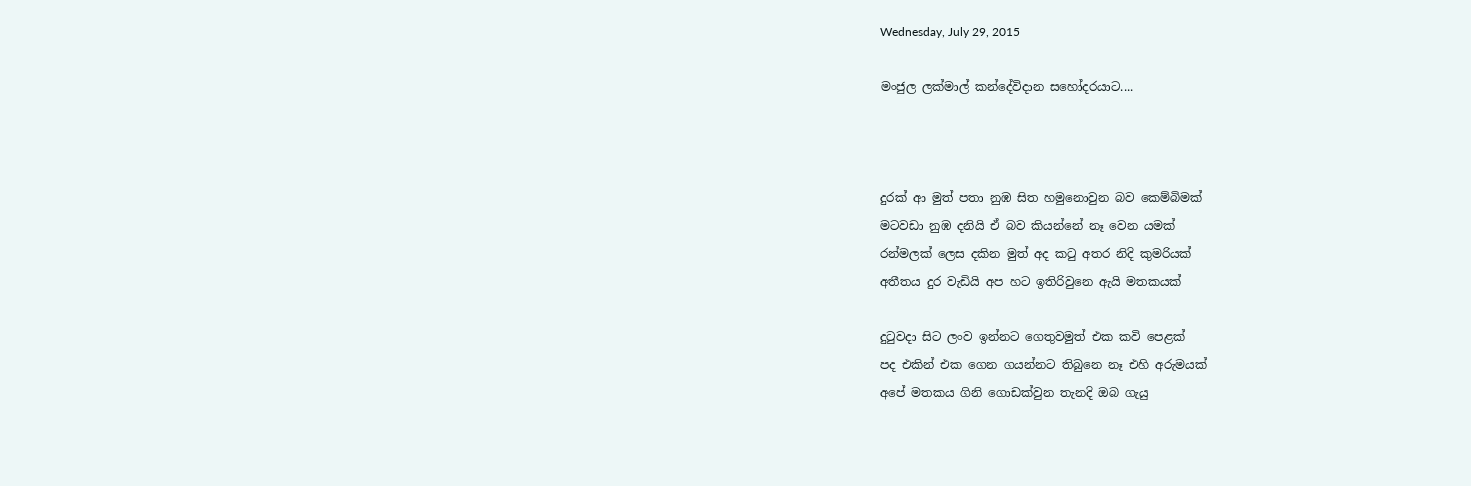Wednesday, July 29, 2015

මංජුල ලක්මාල් කන්දේවිදාන සහෝදරයාට....



දුරක් ආ මුත් පතා නුඹ සිත හමුනොවුන බව කෙම්බිමක්
මටවඩා නුඹ දනියි ඒ බව කියන්නේ නෑ වෙන යමක්
රන්මලක් ලෙස දකින මුත් අද කටු අතර නිදි කුමරියක්
අතීතය දුර වැඩියි අප හට ඉතිරිවුනෙ ඇයි මතකයක්

දුටුවදා සිට ලංව ඉන්නට ගෙතුවමුත් එක කවි පෙළක්
පද එකින් එක ගෙන ගයන්නට තිබුනෙ නෑ එහි අරුමයක්
අපේ මතකය ගිනි ගොඩක්වුන තැනදි ඔබ ගැයු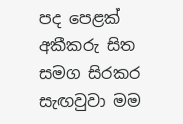පද පෙළක්
අකීකරු සිත සමග සිරකර සැඟවුවා මම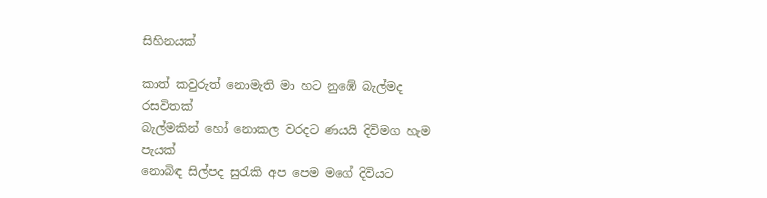සිහිනයක්

කාත් කවුරුත් නොමැති මා හට නුඹේ බැල්මද රසවිතක්
බැල්මකින් හෝ නොකල වරදට ණයයි දිවිමග හැම පැයක්
නොබිඳ සිල්පද සුරැකි අප පෙම මගේ දිවියට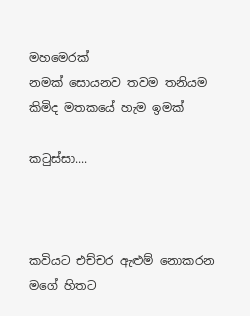මහමෙරක්
නමක් සොයනව තවම තනියම කිමිද මතකයේ හැම ඉමක්

කටුස්සා....



කවියට එච්චර ඇළුම් නොකරන මගේ හිතට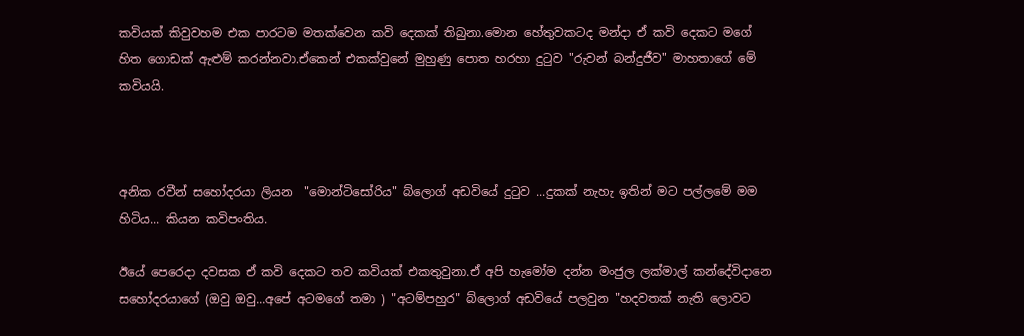කවියක් කිවුවහම එක පාරටම මතක්වෙන කවි දෙකක් තිබුනා.මොන හේතුවකටද මන්දා ඒ කවි දෙකට මගේ හිත ගොඩක් ඇළුම් කරන්නවා.ඒකෙන් එකක්වුනේ මුහුණු පොත හරහා දුටුව "රුවන් බන්දුජීව" මාහතාගේ මේ කවියයි.



අනික රවීන් සහෝදරයා ලියන  "මොන්ටිසෝරිය" බ්ලොග් අඩවියේ දුටුව ...දුකක් නැහැ ඉතින් මට පල්ලමේ මම හිටිය... කියන කවිපංතිය.

ඊයේ පෙරෙදා දවසක ඒ කවි දෙකට තව කවියක් එකතුවුනා.ඒ අපි හැමෝම දන්න මංජුල ලක්මාල් කන්දේවිදානෙ සහෝදරයාගේ (ඔවු ඔවු...අපේ අටමගේ තමා ) "අටම්පහුර" බ්ලොග් අඩවියේ පලවුන "හදවතක් නැති ලොවට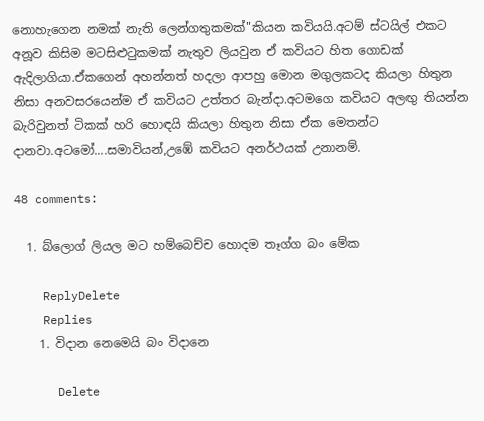නොහැගෙන නමක් නැති ලෙන්ගතුකමක්"කියන කවියයි.අටම් ස්ටයිල් එකට අනූව කිසිම මටසිළුටුකමක් නැතුව ලියවුන ඒ කවියට හිත ගොඩක් ඇදිලාගියා.ඒකගෙන් අහන්නත් හදලා ආපහු මොන මගුලකටද කියලා හිතුන නිසා අනවසරයෙන්ම ඒ කවියට උත්තර බැන්දා.අටමගෙ කවියට අලඟු තියන්න බැරිවුනත් ටිකක් හරි හොඳයි කියලා හිතුන නිසා ඒක මෙතන්ට දානවා.අටමෝ....සමාවියන්,උඹේ කවියට අනර්ථයක් උනානම්.

48 comments:

  1. බ්ලොග් ලියල මට හම්බෙච්ච හොදම තෑග්ග බං මේක

    ReplyDelete
    Replies
    1. විදාන නෙමෙයි බං විදානෙ

      Delete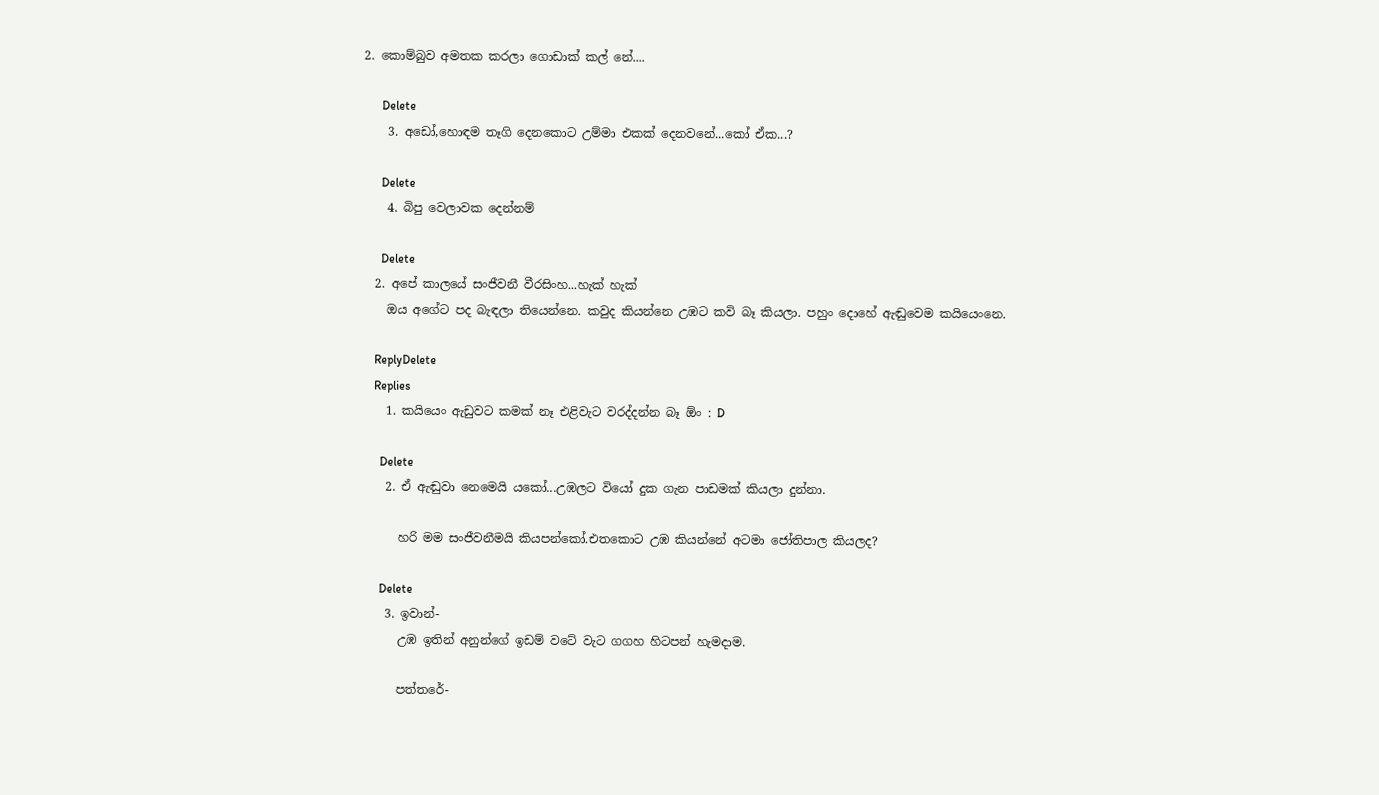2. කොම්බුව අමතක කරලා ගොඩාක් කල් නේ....

      Delete
    3. අඩෝ,හොඳම තෑගි දෙනකොට උම්මා එකක් දෙනවනේ...කෝ ඒක...?

      Delete
    4. බිපු වෙලාවක දෙන්නම්

      Delete
  2. අපේ කාලයේ සංජීවනී වීරසිංහ...හැක් හැක්
    ඔය අගේට පද බැඳලා තියෙන්නෙ. කවුද කියන්නෙ උඹට කවි බෑ කියලා. පහුං දොහේ ඇඬුවෙම කයියෙංනෙ.

    ReplyDelete
    Replies
    1. කයියෙං ඇඩුවට කමක් නෑ එළිවැට වරද්දන්න බෑ ඕං : D

      Delete
    2. ඒ ඇඬුවා නෙමෙයි යකෝ...උඹලට වියෝ දුක ගැන පාඩමක් කියලා දුන්නා.

      හරි මම සංජීවනීමයි කියපන්කෝ.එතකොට උඹ කියන්නේ අටමා ජෝතිපාල කියලද?

      Delete
    3. ඉවාන්-
      උඹ ඉතින් අනුන්ගේ ඉඩම් වටේ වැට ගගහ හිටපන් හැමදාම.

      පත්තරේ-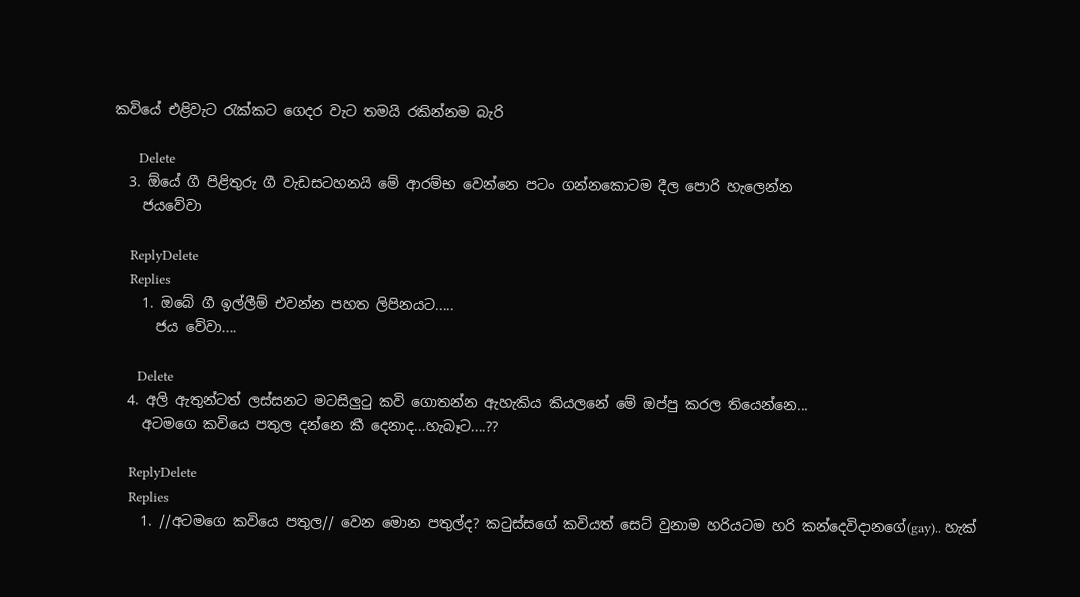කවියේ එළිවැට රැක්කට ගෙදර වැට තමයි රකින්නම බැරි

      Delete
  3. ඕයේ ගී පිළිතුරු ගී වැඩසටහනයි මේ ආරම්භ වෙන්නෙ පටං ගන්නකොටම දීල පොරි හැලෙන්න
    ජයවේවා

    ReplyDelete
    Replies
    1. ඔබේ ගී ඉල්ලීම් එවන්න පහත ලිපිනයට.....
      ජය වේවා....

      Delete
  4. අලි ඇතුන්ටත් ලස්සනට මටසිලුටු කවි ගොතන්න ඇහැකිය කියලනේ මේ ඔප්පු කරල තියෙන්නෙ...
    අටමගෙ කවියෙ පතුල දන්නෙ කී දෙනාද...හැබෑට....??

    ReplyDelete
    Replies
    1. //අටමගෙ කවියෙ පතුල// වෙන මොන පතුල්ද? කටුස්සගේ කවියත් සෙට් වුනාම හරියටම හරි කන්දෙවිදානගේ(gay).. හැක්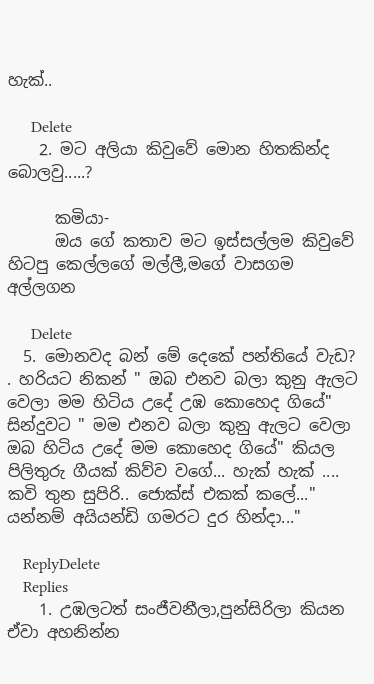හැක්..

      Delete
    2. මට අලියා කිවුවේ මොන හිතකින්ද බොලවු.....?

      කමියා-
      ඔය ගේ කතාව මට ඉස්සල්ලම කිවුවේ හිටපු කෙල්ලගේ මල්ලී,මගේ වාසගම අල්ලගන

      Delete
  5. මොනවද බන් මේ දෙකේ පන්තියේ වැඩ? . හරියට නිකන් " ඔබ එනව බලා කුනු ඇලට වෙලා මම හිටිය උදේ උඹ කොහෙද ගියේ" සින්දුවට " මම එනව බලා කුනු ඇලට වෙලා ඔබ හිටිය උදේ මම කොහෙද ගියේ" කියල පිලිතුරු ගීයක් කිව්ව වගේ... හැක් හැක් .... කවි තුන සුපිරි.. ජොක්ස් එකක් කලේ..." යන්නම් අයියන්ඩි ගමරට දුර හින්දා..."

    ReplyDelete
    Replies
    1. උඹලටත් සංජීවනීලා,පුන්සිරිලා කියන ඒවා අහනින්න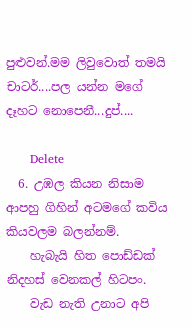පුළුවන්.මම ලිවුවොත් තමයි චාටර්....පල යන්න මගේ දෑහට නොපෙනී...දුප්....

      Delete
  6. උඹල කියන නිසාම ආපහු ගිහින් අටමගේ කවිය කියවලම බලන්නම්.
    හැබැයි හිත පොඩ්ඩක් නිදහස් වෙනකල් හිටපං.
    වැඩ නැති උනාට අපි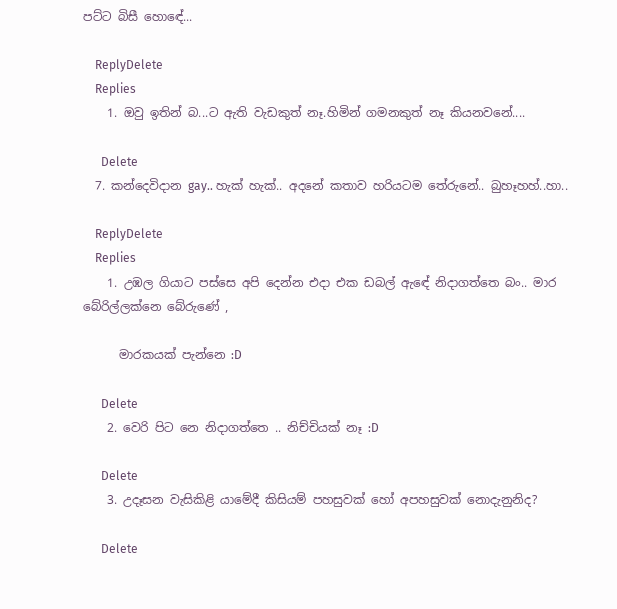පට්ට බිසී හොඳේ...

    ReplyDelete
    Replies
    1. ඔවු ඉතින් බ...ට ඇති වැඩකුත් නෑ.හිමින් ගමනකුත් නෑ කියනවනේ....

      Delete
  7. කන්දෙවිදාන gay.. හැක් හැක්.. අදනේ කතාව හරියටම තේරුනේ.. බුහෑහහ්..හා..

    ReplyDelete
    Replies
    1. උඹල ගියාට පස්සෙ අපි දෙන්න එදා එක ඩබල් ඇඳේ නිදාගත්තෙ බං.. මාර බේරිල්ලක්නෙ බේරුණේ ,

      මාරකයක් පැන්නෙ :D

      Delete
    2. වෙරි පිට නෙ නිදාගත්තෙ .. නිච්චියක් නෑ :D

      Delete
    3. උදෑසන වැසිකිළි යාමේදී කිසියම් පහසුවක් හෝ අපහසුවක් නොදැනුනිද?

      Delete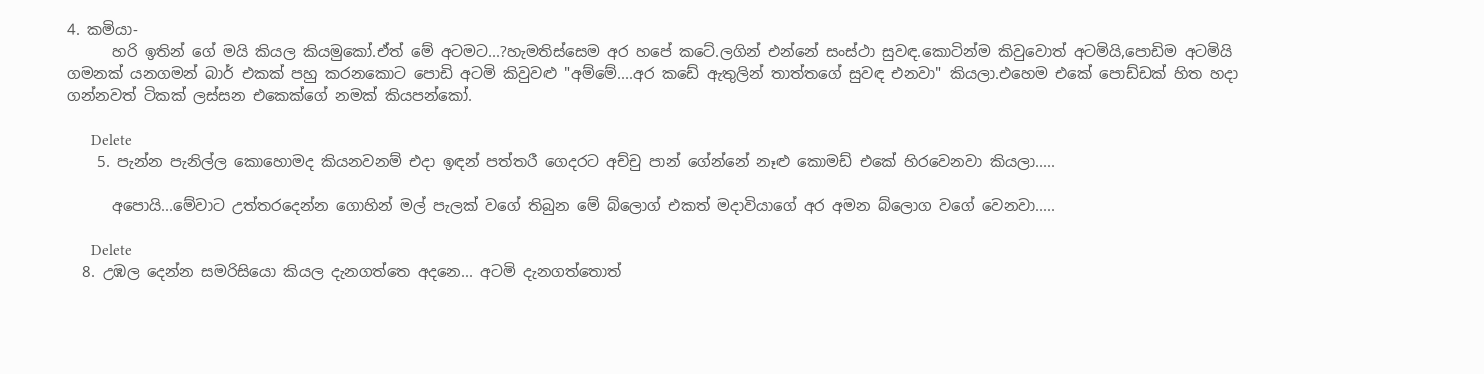4. කමියා-
      හරි ඉතින් ගේ මයි කියල කියමුකෝ.ඒත් මේ අටමට...?හැමතිස්සෙම අර හපේ කටේ.ලගින් එන්නේ සංස්ථා සුවඳ.කොටින්ම කිවුවොත් අටමියි,පොඩිම අටමියි ගමනක් යනගමන් බාර් එකක් පහු කරනකොට පොඩි අටමි කිවුවළු "අම්මේ....අර කඩේ ඇතුලින් තාත්තගේ සුවඳ එනවා" කියලා.එහෙම එකේ පොඩ්ඩක් හිත හදා ගන්නවත් ටිකක් ලස්සන එකෙක්ගේ නමක් කියපන්කෝ.

      Delete
    5. පැන්න පැනිල්ල කොහොමද කියනවනම් එදා ඉඳන් පත්තරී ගෙදරට අච්චු පාන් ගේන්නේ නෑළු කොමඩ් එකේ හිරවෙනවා කියලා.....

      අපොයි...මේවාට උත්තරදෙන්න ගොහින් මල් පැලක් වගේ තිබුන මේ බ්ලොග් එකත් මදාවියාගේ අර අමන බ්ලොග වගේ වෙනවා.....

      Delete
  8. උඹල දෙන්න සමරිසියො කියල දැනගත්තෙ අදනෙ... අටමි දැනගත්තොත්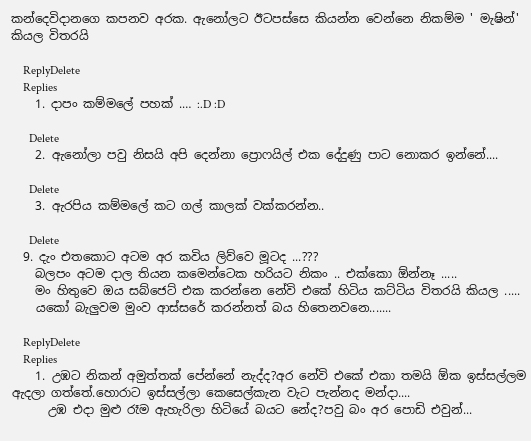කන්දෙවිදානගෙ කපනව අරක. ඇනෝලට ඊටපස්සෙ කියන්න වෙන්නෙ නිකම්ම ' මැෂින්' කියල විතරයි

    ReplyDelete
    Replies
    1. දාපං කම්මලේ පහක් .… :.D :D

      Delete
    2. ඇනෝලා පවු නිසයි අපි දෙන්නා ප්‍රොෆයිල් එක දේදුණු පාට නොකර ඉන්නේ....

      Delete
    3. ඇරපිය කම්මලේ කට ගල් කාලක් වක්කරන්න..

      Delete
  9. දැං එතකොට අටම අර කවිය ලිව්වෙ මූටද ...???
    බලපං අටම දාල තියන කමෙන්ටෙක හරියට නිකං .. එක්කො ඕන්නෑ .....
    මං හිතුවෙ ඔය සබ්ජෙට් එක කරන්නෙ නේවි එකේ හිටිය කට්ටිය විතරයි කියල .....
    යකෝ බැලුවම මුංව ආස්සරේ කරන්නත් බය හිතෙනවනෙ.......

    ReplyDelete
    Replies
    1. උඹට නිකන් අමුත්තක් පේන්නේ නැද්ද?අර නේවි එකේ එකා තමයි ඕක ඉස්සල්ලම ඇදලා ගත්තේ.හොරාට ඉස්සල්ලා කෙසෙල්කැන වැට පැන්නද මන්දා....
      උඹ එදා මුළු රෑම ඇහැරිලා හිටියේ බයට නේද?පවු බං අර පොඩි එවුන්...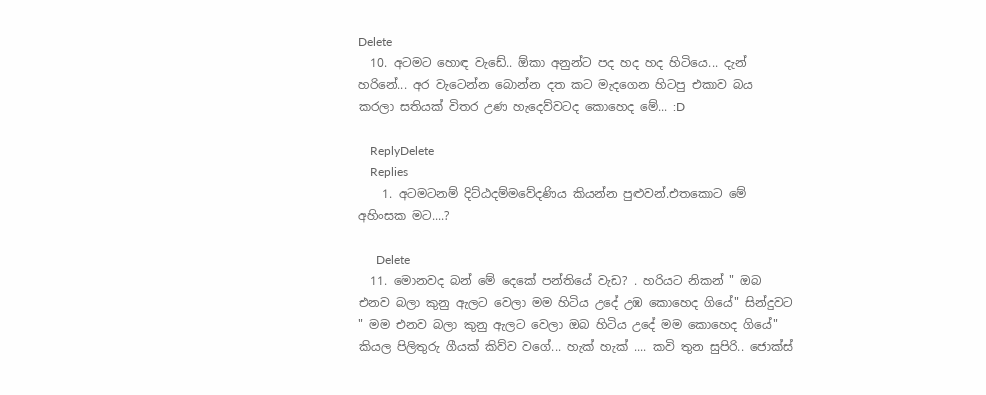Delete
  10. අටමට හොඳ වැඩේ.. ඕකා අනුන්ට පද හද හද හිටියෙ... දැන් හරිනේ... අර වැටෙන්න බොන්න දත කට මැදගෙන හිටපු එකාව බය කරලා සතියක් විතර උණ හැදෙව්වටද කොහෙද මේ... :D

    ReplyDelete
    Replies
    1. අටමටනම් දිට්ඨදම්මවේදණිය කියන්න පුළුවන්.එතකොට මේ අහිංසක මට....?

      Delete
  11. මොනවද බන් මේ දෙකේ පන්තියේ වැඩ? . හරියට නිකන් " ඔබ එනව බලා කුනු ඇලට වෙලා මම හිටිය උදේ උඹ කොහෙද ගියේ" සින්දුවට " මම එනව බලා කුනු ඇලට වෙලා ඔබ හිටිය උදේ මම කොහෙද ගියේ" කියල පිලිතුරු ගීයක් කිව්ව වගේ... හැක් හැක් .... කවි තුන සුපිරි.. ජොක්ස්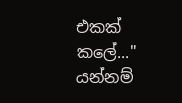එකක් කලේ..." යන්නම්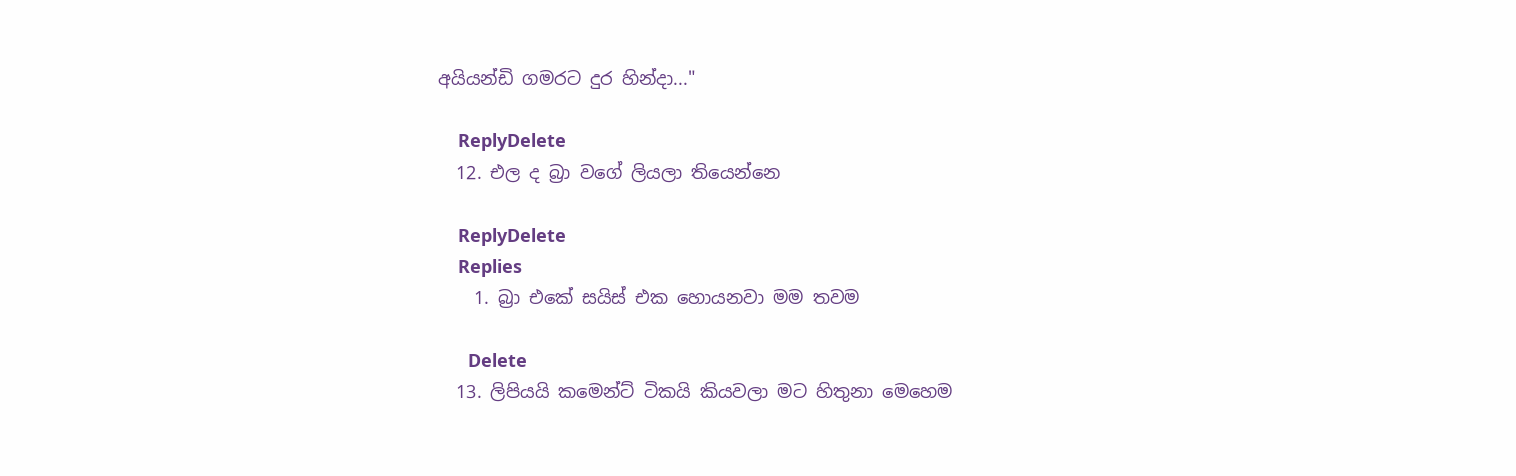අයියන්ඩි ගමරට දුර හින්දා..."

    ReplyDelete
  12. එල ද බ්‍රා වගේ ලියලා තියෙන්නෙ

    ReplyDelete
    Replies
    1. බ්‍රා එකේ සයිස් එක හොයනවා මම තවම

      Delete
  13. ලිපියයි කමෙන්ට් ටිකයි කියවලා මට හිතුනා මෙහෙම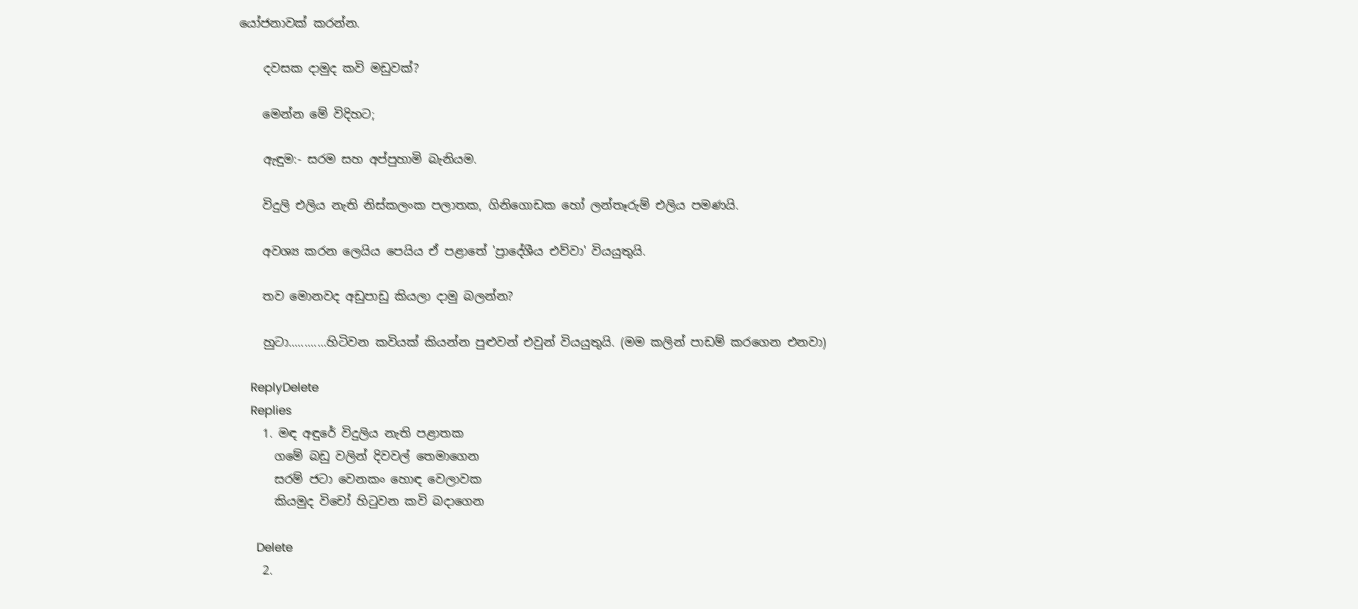යෝජනාවක් කරන්න.

    දවසක දාමුද කවි මඩුවක්?

    මෙන්න මේ විදිහට;

    ඇඳුම:- සරම සහ අප්පුහාමි බැනියම.

    විදුලි එලිය නැති නිස්කලංක පලාතක, ගිනිගොඩක හෝ ලන්තෑරුම් එලිය පමණයි.

    අවශ්‍ය කරන ලෙයිය පෙයිය ඒ පළාතේ 'ප්‍රාදේශීය එව්වා' වියයුතුයි.

    තව මොනවද අඩුපාඩු කියලා දාමු බලන්න?

    හුටා............හිටිවන කවියක් කියන්න පුළුවන් එවුන් වියයුතුයි. (මම කලින් පාඩම් කරගෙන එනවා)

    ReplyDelete
    Replies
    1. මඳ අඳුරේ විදුලිය නැති පළාතක
      ගමේ බඩු වලින් දිවවල් තෙමාගෙන
      සරම් ජටා වෙනකං හොඳ වෙලාවක
      කියමුද විචෝ හිටුවන කවි බදාගෙන

      Delete
    2.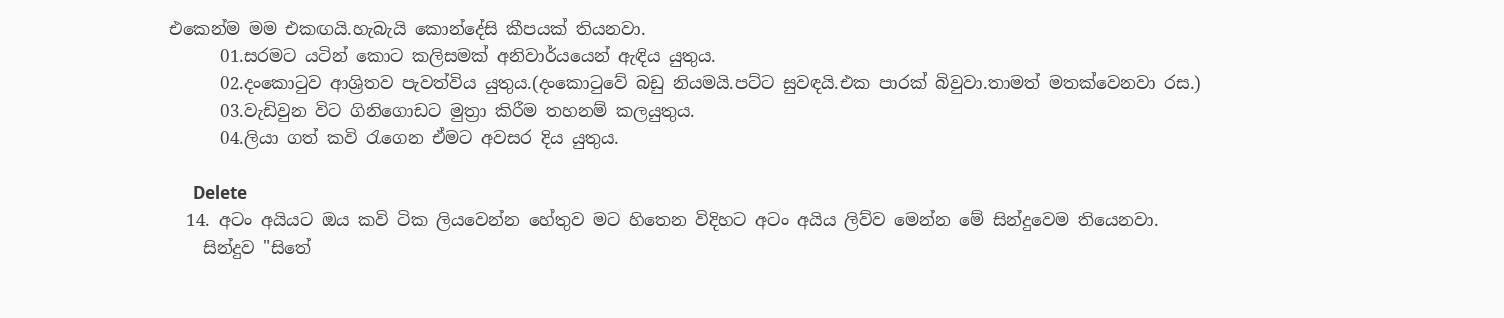එකෙන්ම මම එකඟයි.හැබැයි කොන්දේසි කීපයක් තියනවා.
      01.සරමට යටින් කොට කලිසමක් අනිවාර්යයෙන් ඇඳිය යුතුය.
      02.දංකොටුව ආශ්‍රිතව පැවත්විය යුතුය.(දංකොටුවේ බඩු නියමයි.පට්ට සුවඳයි.එක පාරක් බිවුවා.තාමත් මතක්වෙනවා රස.)
      03.වැඩිවුන විට ගිනිගොඩට මුත්‍රා කිරීම තහනම් කලයුතුය.
      04.ලියා ගත් කවි රැගෙන ඒමට අවසර දිය යුතුය.

      Delete
  14. අටං අයියට ඔය කවි ටික ලියවෙන්න හේතුව මට හිතෙන විදිහට අටං අයිය ලිව්ව මෙන්න මේ සින්දුවෙම තියෙනවා.
    සින්දුව "සිතේ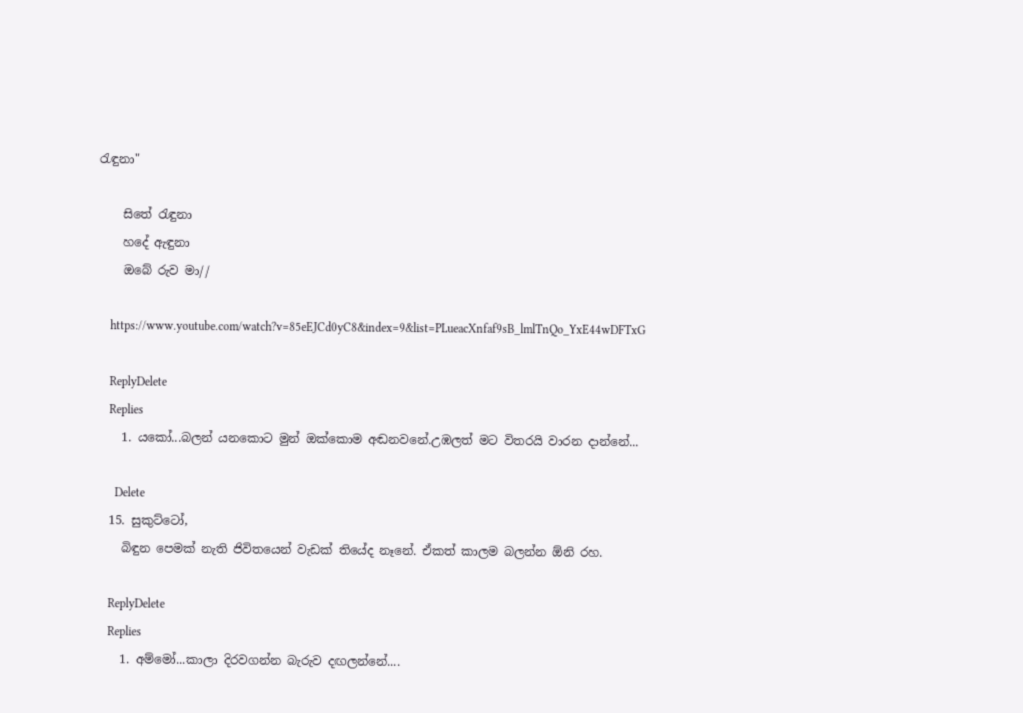රැඳුනා"

    සිතේ රැඳුනා
    හදේ ඇඳුනා
    ඔබේ රුව මා//

    https://www.youtube.com/watch?v=85eEJCd0yC8&index=9&list=PLueacXnfaf9sB_lmlTnQo_YxE44wDFTxG

    ReplyDelete
    Replies
    1. යකෝ...බලන් යනකොට මුන් ඔක්කොම අඬනවනේ.උඹලත් මට විතරයි වාරන දාන්නේ...

      Delete
  15. සුකුට්ටෝ,
    බිඳුන පෙමක් නැති ජිවිතයෙන් වැඩක් තියේද නෑනේ. ඒකත් කාලම බලන්න ඕනි රහ.

    ReplyDelete
    Replies
    1. අම්මෝ...කාලා දිරවගන්න බැරුව දඟලන්නේ....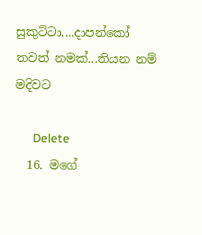සුකුට්ටා....දාපන්කෝ තවත් නමක්...තියන නම් මදිවට

      Delete
  16. මගේ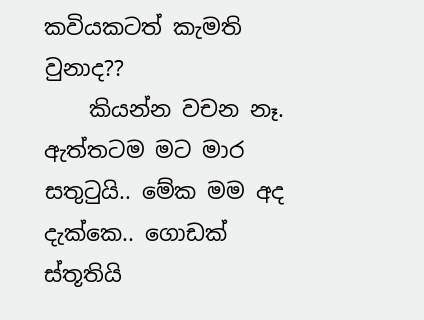කවියකටත් කැමති වුනාද??
    කියන්න වචන නෑ. ඇත්තටම මට මාර සතුටුයි.. මේක මම අද දැක්කෙ.. ගොඩක් ස්තූතියි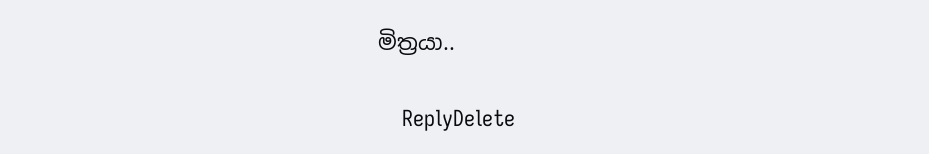මිත්‍රයා..

    ReplyDelete